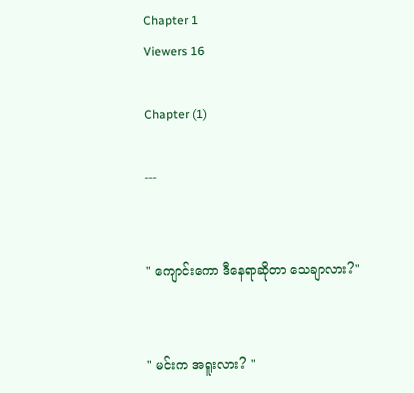Chapter 1
Viewers 16

Chapter (1)

---


" ကျောင်းကော ဒီနေရာဆိုတာ သေချာလား?"


" မင်းက အရူးလား? "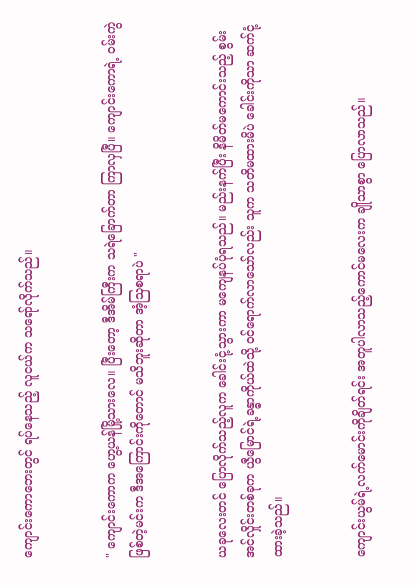ကျောင်းကောဘေးတွင် ရပ်နေသည့် လူငယ်က သရော်လိုက်သည်။


" ကျောင်းကောက ဟွေ့ယန်မြို့သားလေ။ ပြီးတော့ ဒီအိမ်ကြီးက သရဲခြောက်တာ ကြာလှပြီ။ ကျောင်းကောရဲ့ ဝမ်းကွဲဖြစ်တဲ့မင်းက ဒီအကြောင်းကိုတောင် မသိဘူးဆိုတာ အံ့သြစရာပဲ "


ယခုလေးတင် ပြောလိုက်သည့်လူက ခေါင်းငုံ့သွားကာ မကျေနပ်ပုံရသည်။ မည်းနက်ပြီး နိမိတ်မကောင်းသည့် စွမ်းအင်လှိုင်းတစ်ခုက ယွီမြောင်ရဲ့ခန္ဓာကိုယ်ထဲသို့ ဝင်ရောက်လာသော်လည်း သူက သတိမထားမိပဲ ခေါင်းကိုသာ ဆက်ငုံ့ထားခဲ့သည်။


ကျောင်းယွမ်ရဲ့လက်မောင်းကိုချိတ်ရင်း အတူပါလာသည့်ကောင်မလေးက ချိုသာစွာ ပြောလာသည်။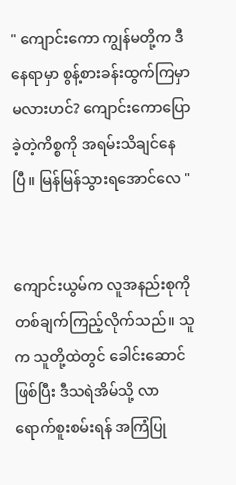" ကျောင်းကော ကျွန်မတို့က ဒီနေရာမှာ စွန့်စားခန်းထွက်ကြမှာမလားဟင်? ကျောင်းကောပြောခဲ့တဲ့ကိစ္စကို အရမ်းသိချင်နေပြီ။ မြန်မြန်သွားရအောင်လေ "


ကျောင်းယွမ်က လူအနည်းစုကို တစ်ချက်ကြည့်လိုက်သည်။ သူက သူတို့ထဲတွင် ခေါင်းဆောင်ဖြစ်ပြီး ဒီသရဲအိမ်သို့ လာရောက်စူးစမ်းရန် အကြံပြု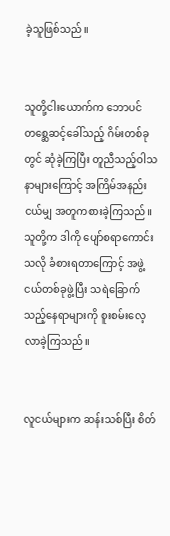ခဲ့သူဖြစ်သည်။


သူတို့ငါးယောက်က ဘောပင်တစ္ဆေဆင့်ခေါ်သည့် ဂိမ်းတစ်ခုတွင် ဆုံခဲ့ကြပြီး တူညီသည့်ဝါသနာများကြောင့် အကြိမ်အနည်းငယ်မျှ အတူကစားခဲ့ကြသည်။ သူတို့က ဒါကို ပျော်စရာကောင်းသလို ခံစားရတာကြောင့် အဖွဲ့ငယ်တစ်ခုဖွဲ့ပြီး သရဲခြောက်သည့်နေရာများကို စူးစမ်းလေ့လာခဲ့ကြသည်။


လူငယ်များက ဆန်းသစ်ပြီး စိတ်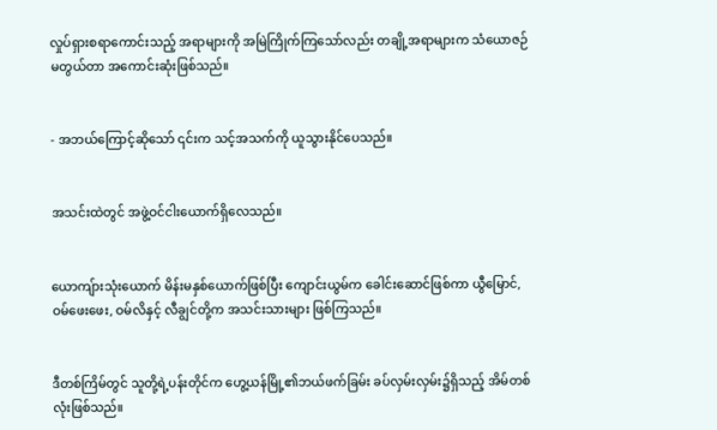လှုပ်ရှားစရာကောင်းသည့် အရာများကို အမြဲကြိုက်ကြသော်လည်း တချို့အရာများက သံယောဇဉ်မတွယ်တာ အကောင်းဆုံးဖြစ်သည်။


- အဘယ်ကြောင့်ဆိုသော် ၎င်းက သင့်အသက်ကို ယူသွားနိုင်ပေသည်။


အသင်းထဲတွင် အဖွဲ့ဝင်ငါးယောက်ရှိလေသည်။


ယောကျ်ားသုံးယောက် မိန်းမနှစ်ယောက်ဖြစ်ပြီး ကျောင်းယွမ်က ခေါင်းဆောင်ဖြစ်ကာ ယွီမြောင်, ဝမ်ဖေးဖေး, ဝမ်လိနှင့် လီချွင်တို့က အသင်းသားများ ဖြစ်ကြသည်။


ဒီတစ်ကြိမ်တွင် သူတို့ရဲ့ပန်းတိုင်က ဟွေ့ယန်မြို့၏ဘယ်ဖက်ခြမ်း ခပ်လှမ်းလှမ်း၌ရှိသည့် အိမ်တစ်လုံးဖြစ်သည်။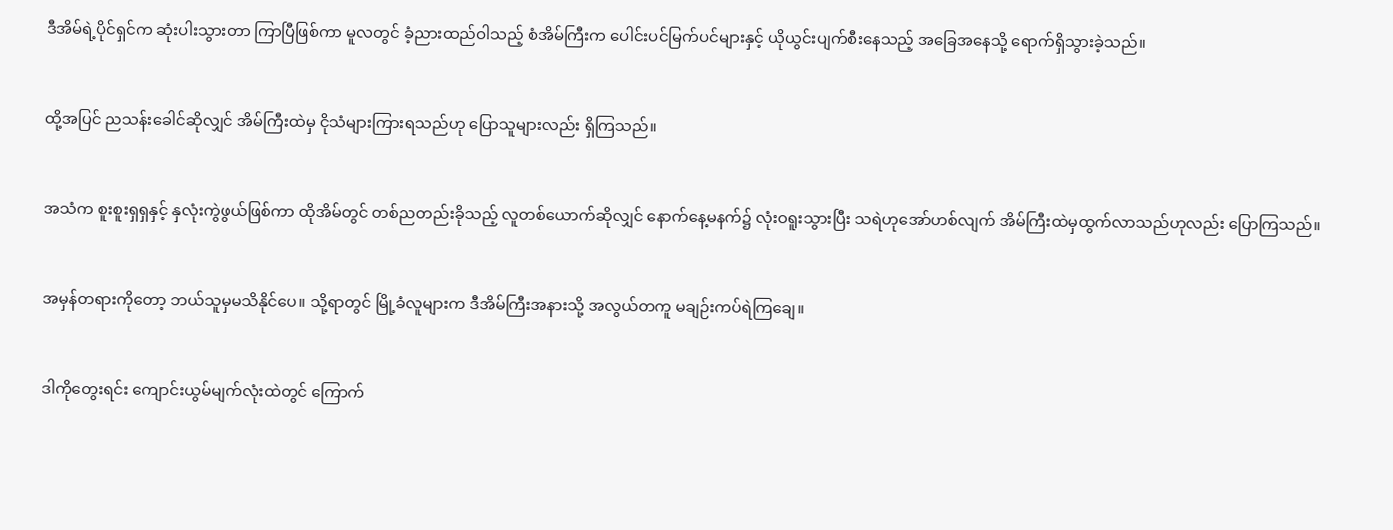ဒီအိမ်ရဲ့ပိုင်ရှင်က ဆုံးပါးသွားတာ ကြာပြီဖြစ်ကာ မူလတွင် ခံ့ညားထည်ဝါသည့် စံအိမ်ကြီးက ပေါင်းပင်မြက်ပင်များနှင့် ယိုယွင်းပျက်စီးနေသည့် အခြေအနေသို့ ရောက်ရှိသွားခဲ့သည်။


ထို့အပြင် ညသန်းခေါင်ဆိုလျှင် အိမ်ကြီးထဲမှ ငိုသံများကြားရသည်ဟု ပြောသူများလည်း ရှိကြသည်။


အသံက စူးစူးရှရှနှင့် နှလုံးကွဲဖွယ်ဖြစ်ကာ ထိုအိမ်တွင် တစ်ညတည်းခိုသည့် လူတစ်ယောက်ဆိုလျှင် နောက်နေ့မနက်၌ လုံးဝရူးသွားပြီး သရဲဟုအော်ဟစ်လျက် အိမ်ကြီးထဲမှထွက်လာသည်ဟုလည်း ပြောကြသည်။


အမှန်တရားကိုတော့ ဘယ်သူမှမသိနိုင်ပေ။ သို့ရာတွင် မြို့ခံလူများက ဒီအိမ်ကြီးအနားသို့ အလွယ်တကူ မချဉ်းကပ်ရဲကြချေ။


ဒါကိုတွေးရင်း ကျောင်းယွမ်မျက်လုံးထဲတွင် ကြောက်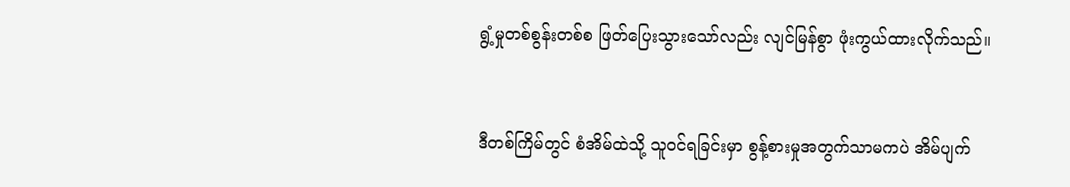ရွံ့မှုတစ်စွန်းတစ်စ ဖြတ်ပြေးသွားသော်လည်း လျင်မြန်စွာ ဖုံးကွယ်ထားလိုက်သည်။


ဒီတစ်ကြိမ်တွင် စံအိမ်ထဲသို့ သူဝင်ရခြင်းမှာ စွန့်စားမှုအတွက်သာမကပဲ အိမ်ပျက်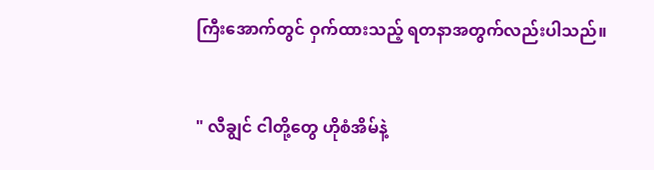ကြီးအောက်တွင် ဝှက်ထားသည့် ရတနာအတွက်လည်းပါသည်။


" လီချွင် ငါတို့တွေ ဟိုစံအိမ်နဲ့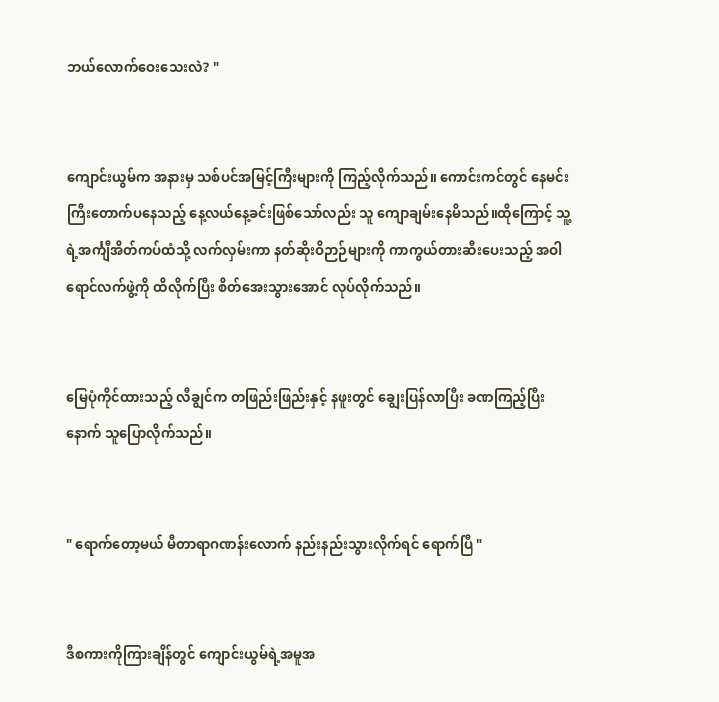ဘယ်လောက်ဝေးသေးလဲ? "


ကျောင်းယွမ်က အနားမှ သစ်ပင်အမြင့်ကြီးများကို ကြည့်လိုက်သည်။ ကောင်းကင်တွင် နေမင်းကြီးတောက်ပနေသည့် နေ့လယ်နေ့ခင်းဖြစ်သော်လည်း သူ ‌ကျောချမ်းနေမိသည်။ထိုကြောင့် သူ့ရဲ့အင်္ကျီအိတ်ကပ်ထံသို့ လက်လှမ်းကာ နတ်ဆိုးဝိဉာဉ်များကို ကာကွယ်တားဆီးပေးသည့် အဝါရောင်လက်ဖွဲ့ကို ထိလိုက်ပြီး စိတ်အေးသွားအောင် လုပ်လိုက်သည်။


မြေပုံကိုင်ထားသည့် လီချွင်က တဖြည်းဖြည်းနှင့် နဖူးတွင် ချွေးပြန်လာပြီး ခဏကြည့်ပြီးနောက် သူပြောလိုက်သည်။


" ရောက်တော့မယ် မီတာရာဂဏန်းလောက် နည်းနည်းသွားလိုက်ရင် ရောက်ပြီ "


ဒီစကားကိုကြားချိန်တွင် ကျောင်းယွမ်ရဲ့အမူအ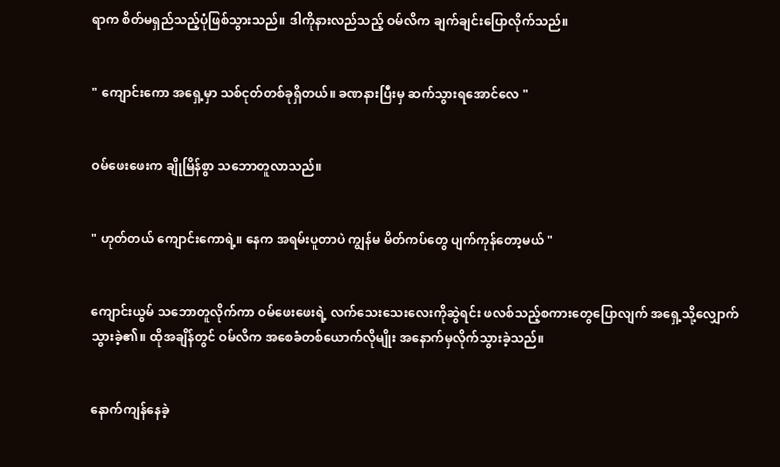ရာက စိတ်မရှည်သည့်ပုံဖြစ်သွားသည်။ ဒါကိုနားလည်သည့် ဝမ်လိက ချက်ချင်းပြောလိုက်သည်။


" ကျောင်းကော အရှေ့မှာ သစ်ငုတ်တစ်ခုရှိတယ်။ ခဏနားပြီးမှ ဆက်သွားရအောင်လေ "


ဝမ်ဖေးဖေးက ချိုမြိန်စွာ သဘောတူလာသည်။


" ဟုတ်တယ် ကျောင်းကောရဲ့။ နေက အရမ်းပူတာပဲ ကျွန်မ မိတ်ကပ်တွေ ပျက်ကုန်တော့မယ် "


ကျောင်းယွမ် သဘောတူလိုက်ကာ ဝမ်ဖေးဖေးရဲ့ လက်သေးသေးလေးကိုဆွဲရင်း ဖလစ်သည့်စကားတွေပြောလျက် အရှေ့သို့လျှောက်သွားခဲ့၏။ ထိုအချိန်တွင် ဝမ်လိက အစေခံတစ်ယောက်လိုမျိုး အနောက်မှလိုက်သွားခဲ့သည်။


နောက်ကျန်နေခဲ့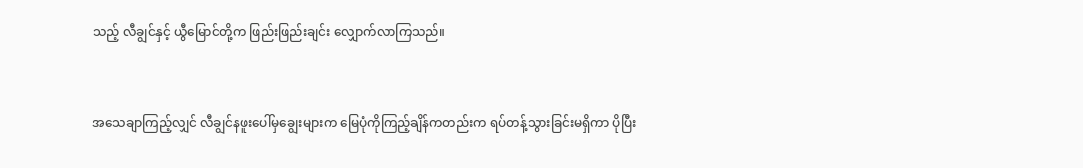သည့် လီချွင်နှင့် ယွီမြောင်တို့က ဖြည်းဖြည်းချင်း လျှောက်လာကြသည်။


အသေချာကြည့်လျှင် လီချွင်နဖူးပေါ်မှချွေးများက မြေပုံကိုကြည့်ချိန်ကတည်းက ရပ်တန့်သွားခြင်းမရှိကာ ပိုပြီး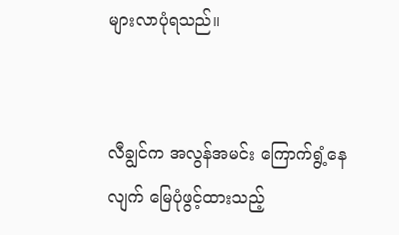များလာပုံရသည်။


လီချွင်က အလွန်အမင်း ကြောက်ရွံ့နေလျက် မြေပုံဖွင့်ထားသည့်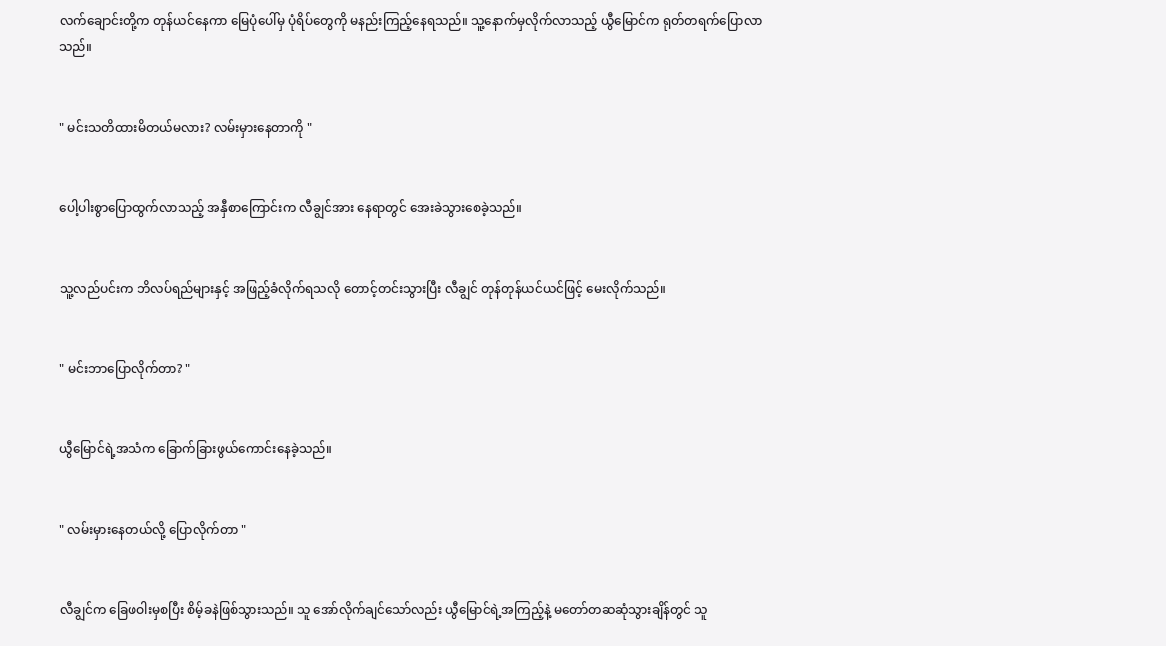လက်ချောင်းတို့က တုန်ယင်နေကာ မြေပုံပေါ်မှ ပုံရိပ်တွေကို မနည်းကြည့်နေရသည်။ သူ့နောက်မှလိုက်လာသည့် ယွီမြောင်က ရုတ်တရက်ပြောလာသည်။


" မင်းသတိထားမိတယ်မလား? လမ်းမှားနေတာကို "


ပေါ့ပါးစွာပြောထွက်လာသည့် အနှီစာကြောင်းက လီချွင်အား နေရာတွင် အေးခဲသွားစေခဲ့သည်။


သူ့လည်ပင်းက ဘိလပ်ရည်များနှင့် အဖြည့်ခံလိုက်ရသလို တောင့်တင်းသွားပြီး လီချွင် တုန်တုန်ယင်ယင်ဖြင့် မေးလိုက်သည်။


" မင်းဘာပြောလိုက်တာ? "


ယွီမြောင်ရဲ့အသံက ခြောက်ခြားဖွယ်ကောင်းနေခဲ့သည်။


" လမ်းမှားနေတယ်လို့ ပြောလိုက်တာ "


လီချွင်က ခြေဖဝါးမှစပြီး စိမ့်ခနဲဖြစ်သွားသည်။ သူ အော်လိုက်ချင်သော်လည်း ယွီမြောင်ရဲ့အကြည့်နဲ့ မတော်တဆဆုံသွားချိန်တွင် သူ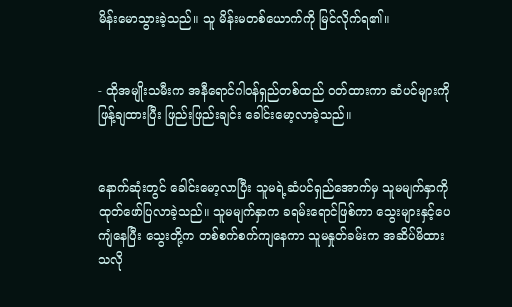မိန်းမောသွားခဲ့သည်။ သူ မိန်းမတစ်ယောက်ကို မြင်လိုက်ရ၏။


- ထိုအမျိုးသမီးက အနီရောင်ဂါဝန်ရှည်တစ်ထည် ဝတ်ထားကာ ဆံပင်များကို ဖြန့်ချထားပြီး ဖြည်းဖြည်းချင်း ခေါင်းမော့လာခဲ့သည်။


နောက်ဆုံးတွင် ခေါင်းမော့လာပြီး သူမရဲ့ဆံပင်ရှည်အောက်မှ သူမမျက်နှာကို ထုတ်ဖော်ပြလာခဲ့သည်။ သူမမျက်နှာက ခရမ်းရောင်ဖြစ်ကာ သွေးများနှင့်ပေကျံနေပြီး သွေးတို့က တစ်စက်စက်ကျနေကာ သူမနှုတ်ခမ်းက အဆိပ်မိထားသလို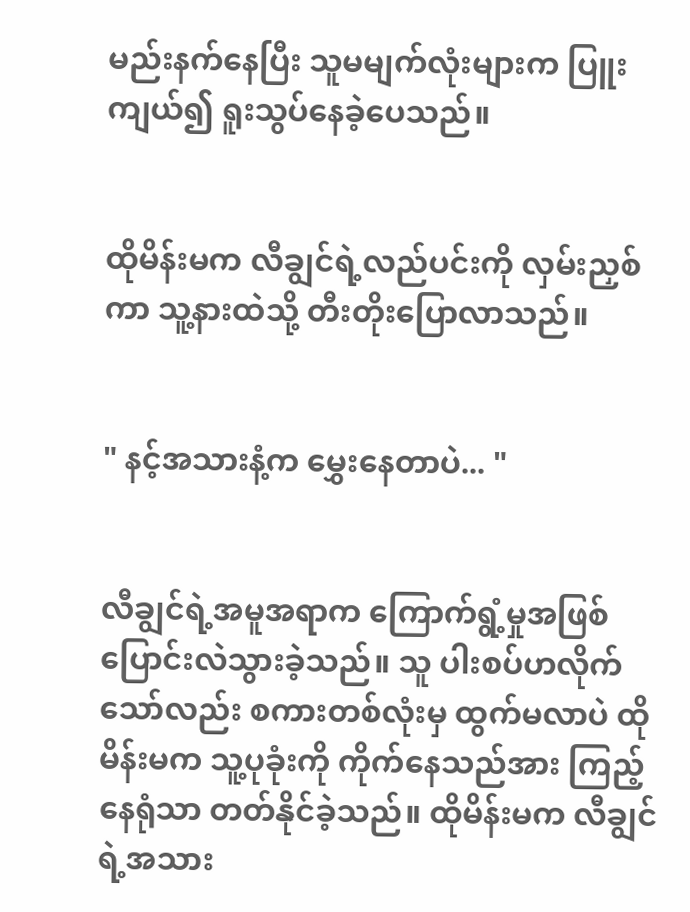မည်းနက်နေပြီး သူမမျက်လုံးများက ပြူးကျယ်၍ ရူးသွပ်နေခဲ့ပေသည်။


ထိုမိန်းမက လီချွင်ရဲ့လည်ပင်းကို လှမ်းညှစ်ကာ သူ့နားထဲသို့ တီးတိုးပြောလာသည်။


" နင့်အသားနံ့က မွှေးနေတာပဲ... "


လီချွင်ရဲ့အမူအရာက ကြောက်ရွံ့မှုအဖြစ် ပြောင်းလဲသွားခဲ့သည်။ သူ ပါးစပ်ဟလိုက်သော်လည်း စကားတစ်လုံးမှ ထွက်မလာပဲ ထိုမိန်းမက သူ့ပုခုံးကို ကိုက်နေသည်အား ကြည့်နေရုံသာ တတ်နိုင်ခဲ့သည်။ ထိုမိန်းမက လီချွင်ရဲ့အသား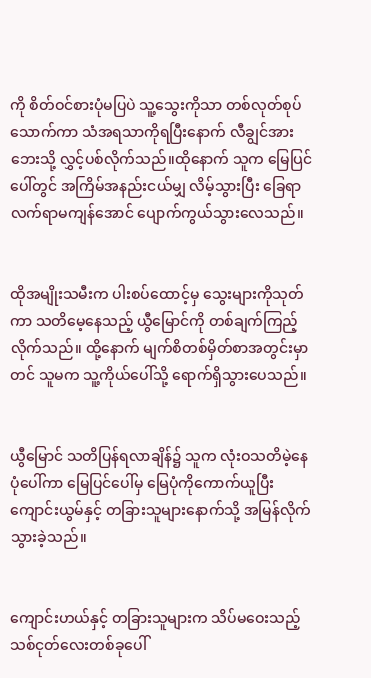ကို စိတ်ဝင်စားပုံမပြပဲ သူ့သွေးကိုသာ တစ်လုတ်စုပ်သောက်ကာ သံအရသာကိုရပြီးနောက် လီချွင်အား ဘေးသို့ လွှင့်ပစ်လိုက်သည်။ထိုနောက် သူက မြေပြင်ပေါ်တွင် အကြိမ်အနည်းငယ်မျှ လိမ့်သွားပြီး ခြေရာလက်ရာမကျန်အောင် ပျောက်ကွယ်သွားလေသည်။


ထိုအမျိုးသမီးက ပါးစပ်ထောင့်မှ သွေးများကိုသုတ်ကာ သတိမေ့နေသည့် ယွီမြောင်ကို တစ်ချက်ကြည့်လိုက်သည်။ ထို့နောက် မျက်စိတစ်မှိတ်စာအတွင်းမှာတင် သူမက သူ့ကိုယ်ပေါ်သို့ ရောက်ရှိသွားပေသည်။


ယွီမြောင် သတိပြန်ရလာချိန်၌ သူက လုံးဝသတိမဲ့နေပုံပေါ်ကာ မြေပြင်ပေါ်မှ မြေပုံကိုကောက်ယူပြီး ကျောင်းယွမ်နှင့် တခြားသူများနောက်သို့ အမြန်လိုက်သွားခဲ့သည်။


ကျောင်းဟယ်နှင့် တခြားသူများက သိပ်မဝေးသည့် သစ်ငုတ်လေးတစ်ခုပေါ်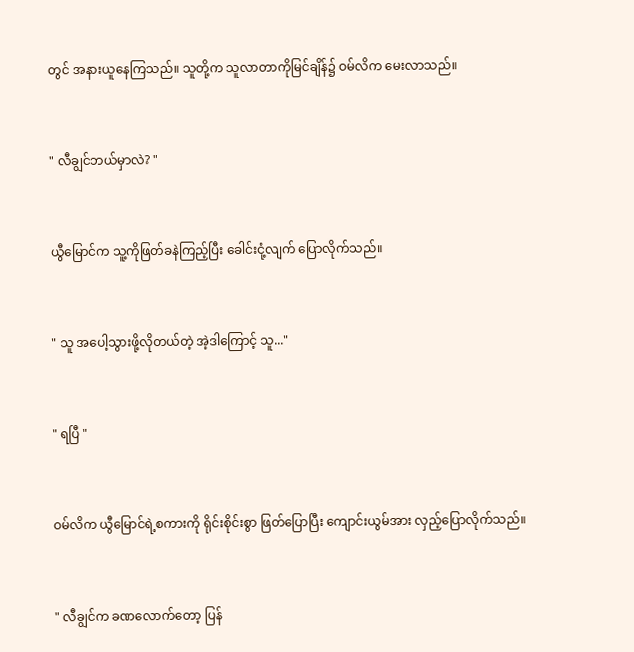တွင် အနားယူနေကြသည်။ သူတို့က သူလာတာကိုမြင်ချိန်၌ ဝမ်လိက မေးလာသည်။


" လီချွင်ဘယ်မှာလဲ? "


ယွီမြောင်က သူ့ကိုဖြတ်ခနဲကြည့်ပြီး ခေါင်းငုံ့လျက် ‌ပြောလိုက်သည်။


" သူ အပေါ့သွားဖို့လိုတယ်တဲ့ အဲ့ဒါကြောင့် သူ..."


" ရပြီ "


ဝမ်လိက ယွီမြောင်ရဲ့စကားကို ရိုင်းစိုင်းစွာ ဖြတ်ပြောပြီး ကျောင်းယွမ်အား လှည့်ပြောလိုက်သည်။


" လီချွင်က ခဏလောက်တော့ ပြန်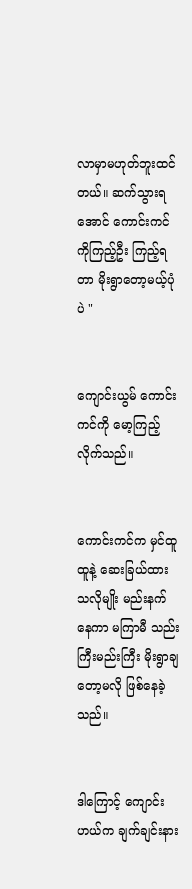လာမှာမဟုတ်ဘူးထင်တယ်။ ဆက်သွားရအောင် ကောင်းကင်ကိုကြည့်ဦး ကြည့်ရတာ မိုးရွာတော့မယ့်ပုံပဲ "


ကျောင်းယွမ် ကောင်းကင်ကို မော့ကြည့်လိုက်သည်။


ကောင်းကင်က မှင်ထူထူနဲ့ ဆေးခြယ်ထားသလိုမျိုး မည်းနက်နေကာ မကြာမီ သည်းကြီးမည်းကြီး မိုးရွာချတော့မလို ဖြစ်နေခဲ့သည်။


ဒါကြောင့် ကျောင်းဟယ်က ချက်ချင်းနား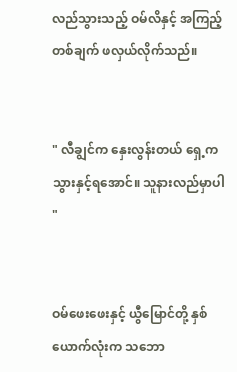လည်သွားသည့် ဝမ်လိနှင့် အကြည့်တစ်ချက် ဖလှယ်လိုက်သည်။


" လီချွင်က နှေးလွန်းတယ် ရှေ့ကသွားနှင့်ရအောင်။ သူနားလည်မှာပါ "


ဝမ်‌ဖေးဖေးနှင့် ယွီမြောင်တို့ နှစ်ယောက်လုံးက သဘော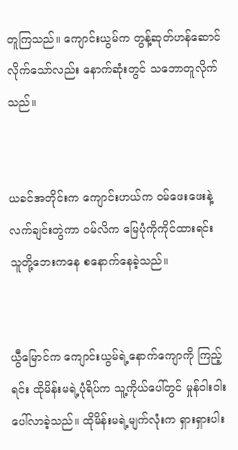တူကြသည်။ ကျောင်းယွမ်က တွန့်ဆုတ်ဟန်ဆောင်လိုက်သော်လည်း နောက်ဆုံးတွင် သဘောတူလိုက်သည်။


ယခင်အတိုင်းက ကျောင်းဟယ်က ဝမ်ဖေးဖေးနဲ့ လက်ချင်းတွဲကာ ဝမ်လိက မြေပုံကိုကိုင်ထားရင်း သူတို့ဘေးကနေ စနောက်နေခဲ့သည်။


ယွီမြောင်က ကျောင်းယွမ်ရဲ့နောက်ကျောကို ကြည့်ရင်း ထိုမိန်းမရဲ့ပုံရိပ်က သူ့ကိုယ်ပေါ်တွင် မှုန်ဝါးဝါးပေါ်လာခဲ့သည်။ ထိုမိန်းမရဲ့မျက်လုံးက ရှားရှားပါး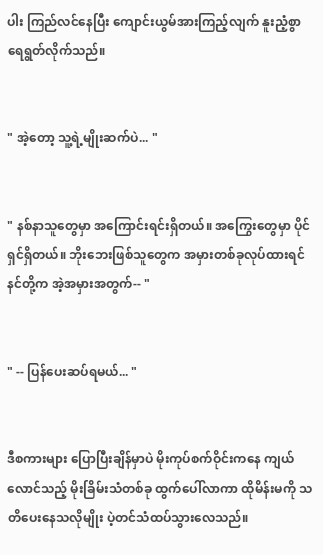ပါး ကြည်လင်နေပြီး ကျောင်းယွမ်အားကြည့်လျက် နူးညံ့စွာ ရေရွတ်လိုက်သည်။


" အဲ့တော့ သူ့ရဲ့မျိုးဆက်ပဲ... "


" နစ်နာသူတွေမှာ အကြောင်းရင်းရှိတယ်။ အကြွေးတွေမှာ ပိုင်ရှင်ရှိတယ်။ ဘိုးဘေးဖြစ်သူတွေက အမှားတစ်ခုလုပ်ထားရင် နင်တို့က အဲ့အမှားအတွက်-- "


" -- ပြန်ပေးဆပ်ရမယ်... "


ဒီစကားများ ပြောပြီးချိန်မှာပဲ မိုးကုပ်စက်ဝိုင်းကနေ ကျယ်လောင်သည့် မိုးခြိမ်းသံတစ်ခု ထွက်ပေါ်လာကာ ထိုမိန်းမကို သတိပေးနေသလိုမျိုး ပဲ့တင်သံထပ်သွားလေသည်။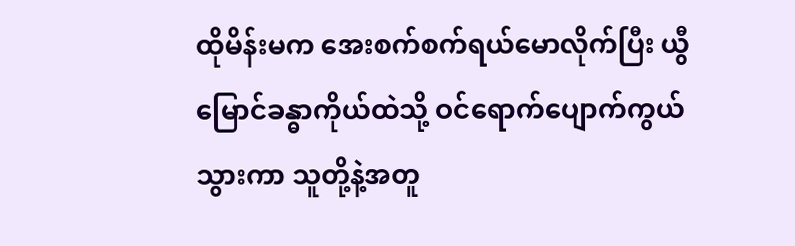ထိုမိန်းမက အေးစက်စက်ရယ်မောလိုက်ပြီး ယွီမြောင်ခန္ဓာကိုယ်ထဲသို့ ဝင်ရောက်ပျောက်ကွယ်သွားကာ သူတို့နဲ့အတူ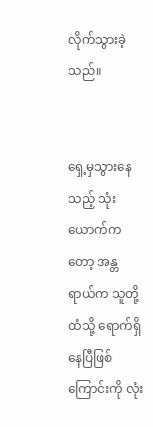လိုက်သွားခဲ့သည်။


ရှေ့မှသွားနေသည့် သုံးယောက်ကတော့ အန္တရာယ်က သူတို့ထံသို့ ရောက်ရှိနေပြီဖြစ်ကြောင်းကို လုံး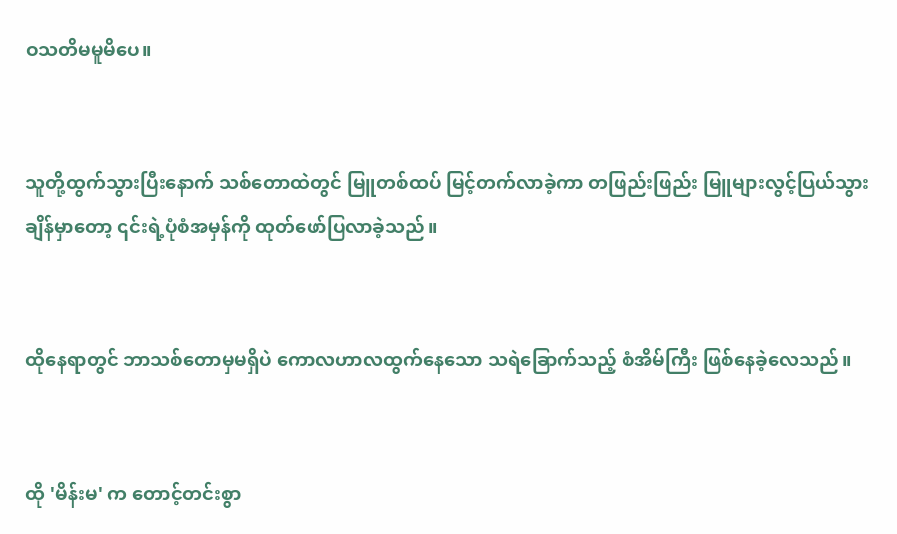ဝသတိမမူမိပေ။


သူတို့ထွက်သွားပြီးနောက် သစ်တောထဲတွင် မြူတစ်ထပ် မြင့်တက်လာခဲ့ကာ တဖြည်းဖြည်း မြူများလွင့်ပြယ်သွားချိန်မှာတော့ ၎င်းရဲ့ပုံစံအမှန်ကို ထုတ်ဖော်ပြလာခဲ့သည်။


ထိုနေရာတွင် ဘာသစ်တောမှမရှိပဲ ကောလဟာလထွက်နေသော သရဲခြောက်သည့် စံအိမ်ကြီး ဖြစ်နေခဲ့လေသည်။


ထို 'မိန်းမ' က တောင့်တင်းစွာ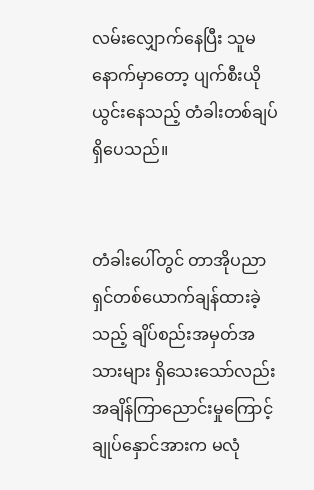လမ်းလျှောက်နေပြီး သူမနောက်မှာတော့ ပျက်စီးယိုယွင်းနေသည့် တံခါးတစ်ချပ်ရှိပေသည်။


တံခါးပေါ်တွင် တာအိုပညာရှင်တစ်ယောက်ချန်ထားခဲ့သည့် ချိပ်စည်းအမှတ်အသားများ ရှိသေးသော်လည်း အချိန်ကြာညောင်းမှုကြောင့် ချုပ်နှောင်အားက မလုံ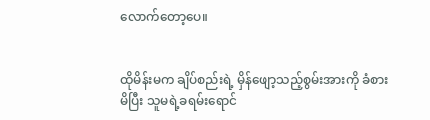လောက်တော့ပေ။


ထိုမိန်းမက ချိပ်စည်းရဲ့ မှိန်ဖျော့သည့်စွမ်းအားကို ခံစားမိပြီး သူမရဲ့ခရမ်းရောင်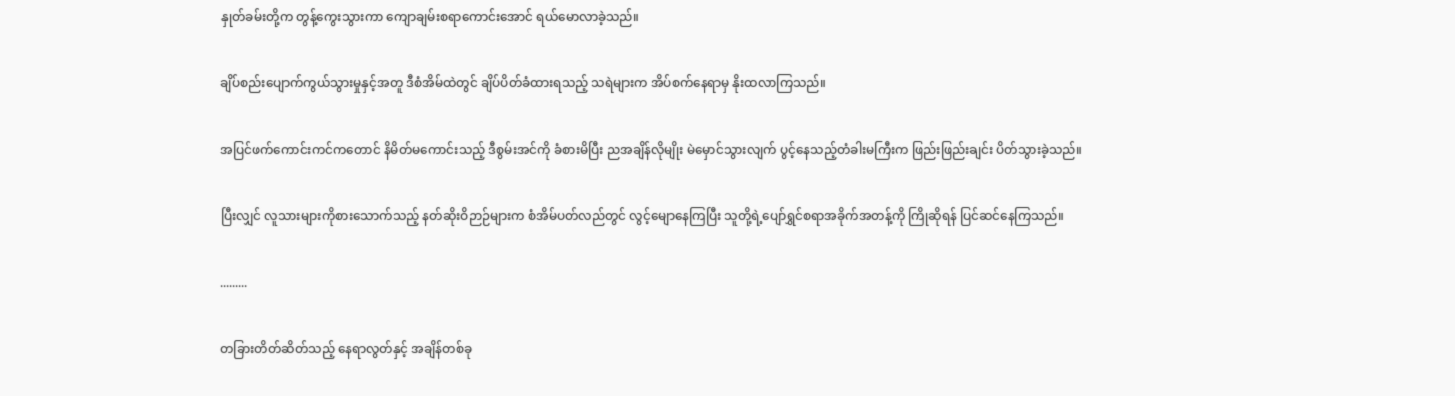နှုတ်ခမ်းတို့က တွန့်ကွေးသွားကာ ကျောချမ်းစရာကောင်းအောင် ရယ်မောလာခဲ့သည်။


ချိပ်စည်းပျောက်ကွယ်သွားမှုနှင့်အတူ ဒီစံအိမ်ထဲတွင် ချိပ်ပိတ်ခံထားရသည့် သရဲများက အိပ်စက်နေရာမှ နိုးထလာကြသည်။


အပြင်ဖက်ကောင်းကင်ကတောင် နိမိတ်မကောင်းသည့် ဒီစွမ်းအင်ကို ခံစားမိပြီး ညအချိန်လိုမျိုး မဲမှောင်သွားလျက် ပွင့်နေသည့်တံခါးမကြီးက ဖြည်းဖြည်းချင်း ပိတ်သွားခဲ့သည်။


ပြီးလျှင် လူသားများကိုစားသောက်သည့် နတ်ဆိုးဝိဉာဉ်များက စံအိမ်ပတ်လည်တွင် လွင့်မျောနေကြပြီး သူတို့ရဲ့ပျော်ရွှင်စရာအခိုက်အတန့်ကို ကြိုဆိုရန် ပြင်ဆင်နေကြသည်။


.........


တခြားတိတ်ဆိတ်သည့် နေရာလွတ်နှင့် အချိန်တစ်ခု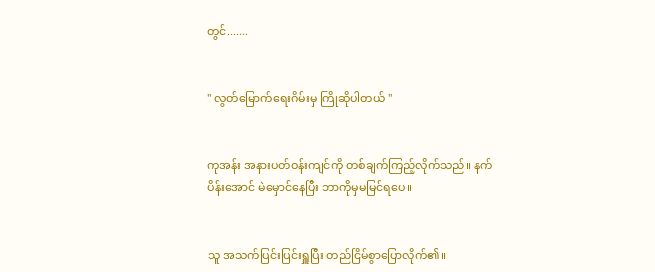တွင်.......


" လွတ်မြောက်ရေးဂိမ်းမှ ကြိုဆိုပါတယ် "


ကုအန်း အနားပတ်ဝန်းကျင်ကို တစ်ချက်ကြည့်လိုက်သည်။ နက်ပိန်းအောင် မဲမှောင်နေပြီး ဘာကိုမှမမြင်ရပေ။


သူ အသက်ပြင်းပြင်းရှူပြီး တည်ငြိမ်စွာပြောလိုက်၏။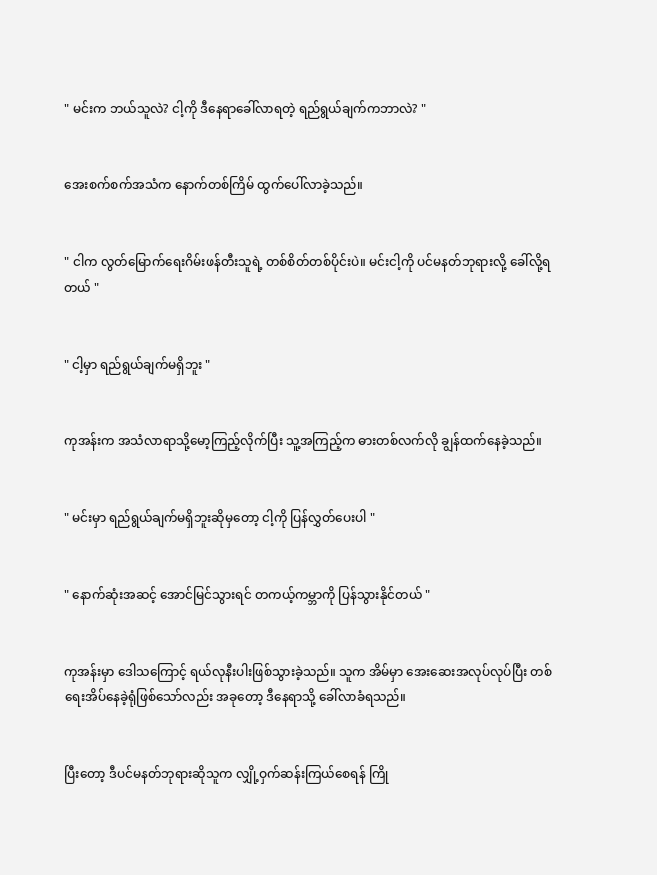" မင်းက ဘယ်သူလဲ? ငါ့ကို ဒီနေရာခေါ်လာရတဲ့ ရည်ရွယ်ချက်ကဘာလဲ? "


အေးစက်စက်အသံက နောက်တစ်ကြိမ် ထွက်ပေါ်လာခဲ့သည်။


" ငါက လွတ်မြောက်ရေးဂိမ်းဖန်တီးသူရဲ့ တစ်စိတ်တစ်ပိုင်းပဲ။ မင်းငါ့ကို ပင်မနတ်ဘုရားလို့ ခေါ်လို့ရတယ် "


" ငါ့မှာ ရည်ရွယ်ချက်မရှိဘူး "


ကုအန်းက အသံလာရာသို့မော့ကြည့်လိုက်ပြီး သူ့အကြည့်က ဓားတစ်လက်လို ချွန်ထက်နေခဲ့သည်။


" မင်းမှာ ရည်ရွယ်ချက်မရှိဘူးဆိုမှတော့ ငါ့ကို ပြန်လွှတ်ပေးပါ "


" နောက်ဆုံးအဆင့် အောင်မြင်သွားရင် တကယ့်ကမ္ဘာကို ပြန်သွားနိုင်တယ် "


ကုအန်းမှာ ဒေါသကြောင့် ရယ်လုနီးပါးဖြစ်သွားခဲ့သည်။ သူက အိမ်မှာ အေးဆေးအလုပ်လုပ်ပြီး တစ်ရေးအိပ်နေခဲ့ရုံဖြစ်သော်လည်း အခုတော့ ဒီနေရာသို့ ခေါ်လာခံရသည်။


ပြီးတော့ ဒီပင်မနတ်ဘုရားဆိုသူက လျှို့ဝှက်ဆန်းကြယ်စေရန် ကြို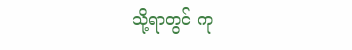သို့ရာတွင် ကု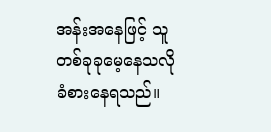အန်းအနေဖြင့် သူ တစ်ခုခုမေ့နေသလို ခံစားနေရသည်။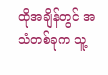ထိုအချိန်တွင် အသံတစ်ခုက သူ့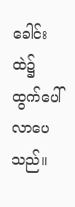ခေါင်းထဲ၌ ထွက်ပေါ်လာပေသည်။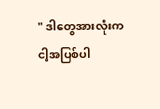" ဒါတွေအားလုံးက ငါ့အပြစ်ပါ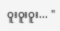ဝူးဝူးဝူး... "